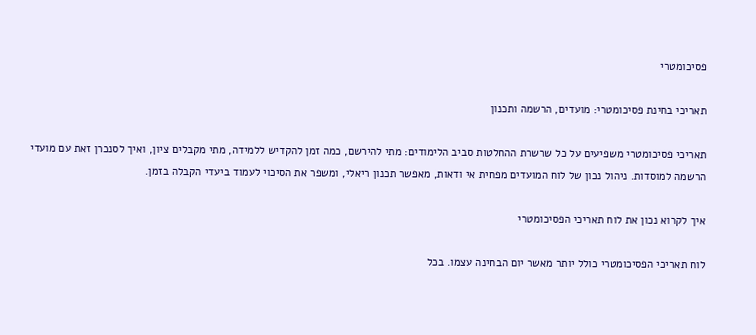פסיכומטרי

תאריכי בחינת פסיכומטרי: מועדים, הרשמה ותכנון

תאריכי פסיכומטרי משפיעים על כל שרשרת ההחלטות סביב הלימודים: מתי להירשם, כמה זמן להקדיש ללמידה, מתי מקבלים ציון, ואיך לסנכרן זאת עם מועדי הרשמה למוסדות. ניהול נכון של לוח המועדים מפחית אי ודאות, מאפשר תכנון ריאלי, ומשפר את הסיכוי לעמוד ביעדי הקבלה בזמן.

איך לקרוא נכון את לוח תאריכי הפסיכומטרי

לוח תאריכי הפסיכומטרי כולל יותר מאשר יום הבחינה עצמו. בכל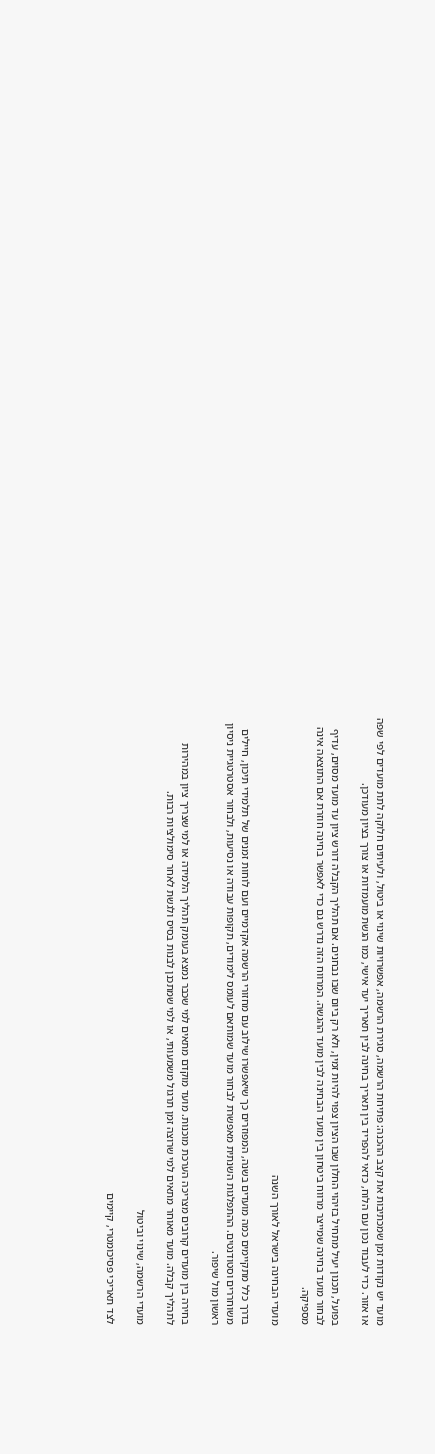מועד יש נקודות זמן שמכתיבות את קצב ההכנה: פתיחת הרשמה, סגירת הרשמה, אפשרויות שינוי או ביטול, ולעיתים חלוקה לתת מועדים לפי שפה או אזור. כדי לעבוד נכון עם הלוח, כדאי להפריד בין תאריך בחינה לבין תאריך יעד אישי, כמו הגשת מועמדות או צורך בציון מעודכן.

בפועל, תכנון יעיל מתחיל בזיהוי החלון שבו הציון צפוי להיות זמין, ולא רק ביום שבו נבחנים. אם תהליך הקבלה דורש ציון עד מועד מסוים, עדיף לבחור מועד בחינה שמייצר מרווח ביטחון בין מועד הבחינה לבין מועד ההגשה. המרווח הזה נדרש גם כדי לאפשר בחינה חוזרת אם התוצאה אינה מספיקה.

מועדי הבחינה בישראל לאורך השנה

בדרך כלל מתקיימים כמה מועדים בשנה, המפוזרים כך שיאפשרו שילוב עם מחזורי הרשמה אקדמיים ועם לוחות זמנים של תלמידי תיכון, חיילים משוחררים וסטודנטים. ההתפלגות השנתית מאפשרת לבחור מועד שמותאם לעומס לימודים, תקופות עבודה או נסיעות, ולבחור אסטרטגיית ניסיון ראשון מול שיפור.

בחירה בין מועדים קרובים מצריכה הערכת מוכנות. מועד מוקדם מתאים למי שכבר נמצא בעומק תהליך הלמידה או למי שצריך ציון במהירות לתהליך קבלה. מועד מאוחר מתאים למי שרוצה זמן תרגול משמעותי, או למי שמתכנן לבנות בסיס ולגשת לאחר סימולציות רבות.

מועדי הרשמה, שינוי וביטול

לצד תאריכי פסיכומטרי, קיימים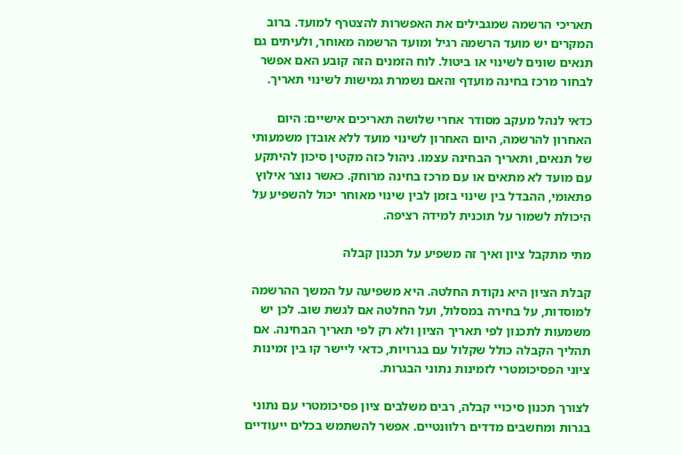תאריכי הרשמה שמגבילים את האפשרות להצטרף למועד. ברוב המקרים יש מועד הרשמה רגיל ומועד הרשמה מאוחר, ולעיתים גם תנאים שונים לשינוי או ביטול. לוח הזמנים הזה קובע האם אפשר לבחור מרכז בחינה מועדף והאם נשמרת גמישות לשינוי תאריך.

כדאי לנהל מעקב מסודר אחרי שלושה תאריכים אישיים: היום האחרון להרשמה, היום האחרון לשינוי מועד ללא אובדן משמעותי של תנאים, ותאריך הבחינה עצמו. ניהול כזה מקטין סיכון להיתקע עם מועד לא מתאים או עם מרכז בחינה מרוחק. כאשר נוצר אילוץ פתאומי, ההבדל בין שינוי בזמן לבין שינוי מאוחר יכול להשפיע על היכולת לשמור על תוכנית למידה רציפה.

מתי מתקבל ציון ואיך זה משפיע על תכנון קבלה

קבלת הציון היא נקודת החלטה. היא משפיעה על המשך ההרשמה למוסדות, על בחירה במסלול, ועל החלטה אם לגשת שוב. לכן יש משמעות לתכנון לפי תאריך הציון ולא רק לפי תאריך הבחינה. אם תהליך הקבלה כולל שקלול עם בגרויות, כדאי ליישר קו בין זמינות ציוני הפסיכומטרי לזמינות נתוני הבגרות.

לצורך תכנון סיכויי קבלה, רבים משלבים ציון פסיכומטרי עם נתוני בגרות ומחשבים מדדים רלוונטיים. אפשר להשתמש בכלים ייעודיים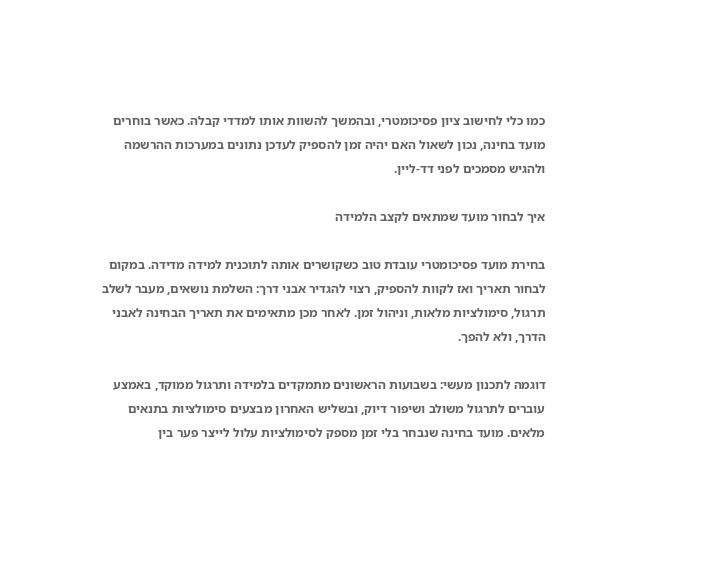כמו כלי לחישוב ציון פסיכומטרי, ובהמשך להשוות אותו למדדי קבלה. כאשר בוחרים מועד בחינה, נכון לשאול האם יהיה זמן להספיק לעדכן נתונים במערכות ההרשמה ולהגיש מסמכים לפני דד-ליין.

איך לבחור מועד שמתאים לקצב הלמידה

בחירת מועד פסיכומטרי עובדת טוב כשקושרים אותה לתוכנית למידה מדידה. במקום לבחור תאריך ואז לקוות להספיק, רצוי להגדיר אבני דרך: השלמת נושאים, מעבר לשלב תרגול, סימולציות מלאות, וניהול זמן. לאחר מכן מתאימים את תאריך הבחינה לאבני הדרך, ולא להפך.

דוגמה לתכנון מעשי: בשבועות הראשונים מתמקדים בלמידה ותרגול ממוקד, באמצע עוברים לתרגול משולב ושיפור דיוק, ובשליש האחרון מבצעים סימולציות בתנאים מלאים. מועד בחינה שנבחר בלי זמן מספק לסימולציות עלול לייצר פער בין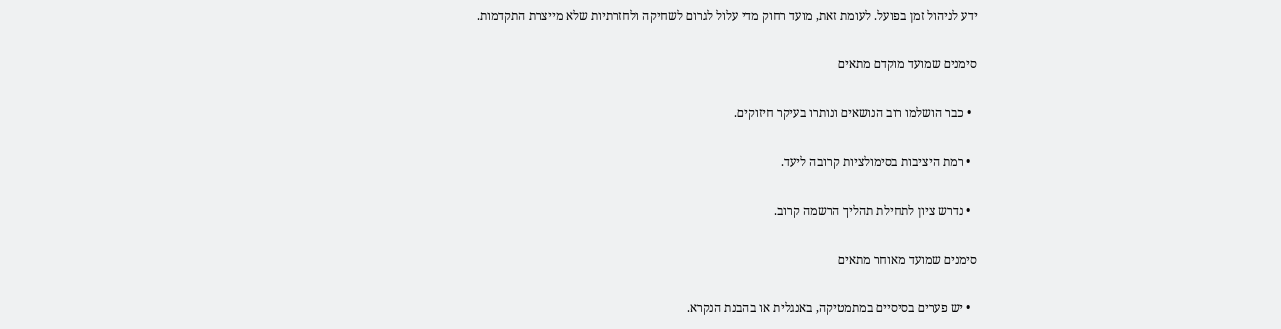ידע לניהול זמן בפועל. לעומת זאת, מועד רחוק מדי עלול לגרום לשחיקה ולחזרתיות שלא מייצרת התקדמות.

סימנים שמועד מוקדם מתאים

  • כבר הושלמו רוב הנושאים ונותרו בעיקר חיזוקים.

  • רמת היציבות בסימולציות קרובה ליעד.

  • נדרש ציון לתחילת תהליך הרשמה קרוב.

סימנים שמועד מאוחר מתאים

  • יש פערים בסיסיים במתמטיקה, באנגלית או בהבנת הנקרא.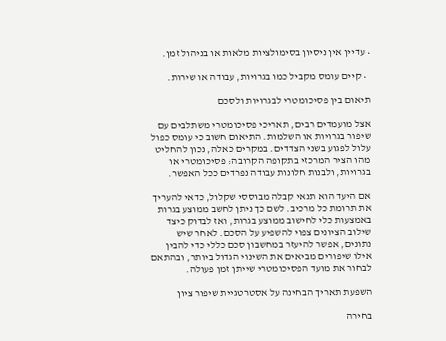• עדיין אין ניסיון בסימולציות מלאות או בניהול זמן.

  • קיים עומס מקביל כמו בגרויות, עבודה או שירות.

תיאום בין פסיכומטרי לבגרויות ולסכם

אצל מועמדים רבים, תאריכי פסיכומטרי משתלבים עם שיפור בגרויות או השלמות. התיאום חשוב כי עומס כפול עלול לפגוע בשני הצדדים. במקרים כאלה, נכון להחליט מהו הציר המרכזי בתקופה הקרובה: פסיכומטרי או בגרויות, ולבנות חלונות עבודה נפרדים ככל האפשר.

אם היעד הוא תנאי קבלה מבוססי שקלול, כדאי להעריך את תרומת כל מרכיב. לשם כך ניתן לחשב ממוצע בגרות באמצעות כלי לחישוב ממוצע בגרות, ואז לבדוק כיצד שילוב הציונים צפוי להשפיע על הסכם. לאחר שיש נתונים, אפשר להיעזר במחשבון סכם כללי כדי להבין אילו שיפורים מביאים את השינוי הגדול ביותר, ובהתאם לבחור את מועד הפסיכומטרי שייתן זמן פעולה.

השפעת תאריך הבחינה על אסטרטגיית שיפור ציון

בחירה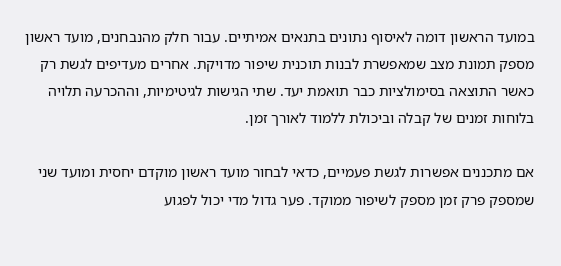במועד הראשון דומה לאיסוף נתונים בתנאים אמיתיים. עבור חלק מהנבחנים, מועד ראשון מספק תמונת מצב שמאפשרת לבנות תוכנית שיפור מדויקת. אחרים מעדיפים לגשת רק כאשר התוצאה בסימולציות כבר תואמת יעד. שתי הגישות לגיטימיות, וההכרעה תלויה בלוחות זמנים של קבלה וביכולת ללמוד לאורך זמן.

אם מתכננים אפשרות לגשת פעמיים, כדאי לבחור מועד ראשון מוקדם יחסית ומועד שני שמספק פרק זמן מספק לשיפור ממוקד. פער גדול מדי יכול לפגוע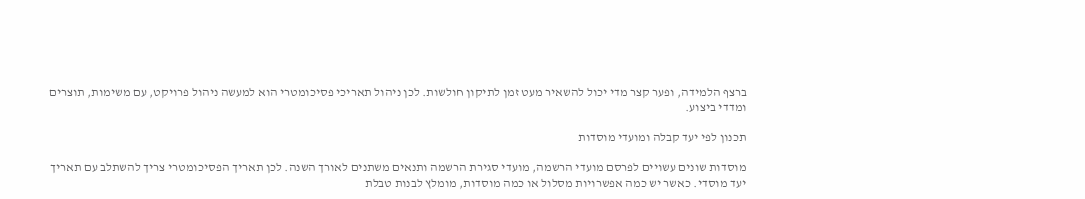ברצף הלמידה, ופער קצר מדי יכול להשאיר מעט זמן לתיקון חולשות. לכן ניהול תאריכי פסיכומטרי הוא למעשה ניהול פרויקט, עם משימות, תוצרים ומדדי ביצוע.

תכנון לפי יעד קבלה ומועדי מוסדות

מוסדות שונים עשויים לפרסם מועדי הרשמה, מועדי סגירת הרשמה ותנאים משתנים לאורך השנה. לכן תאריך הפסיכומטרי צריך להשתלב עם תאריך יעד מוסדי. כאשר יש כמה אפשרויות מסלול או כמה מוסדות, מומלץ לבנות טבלת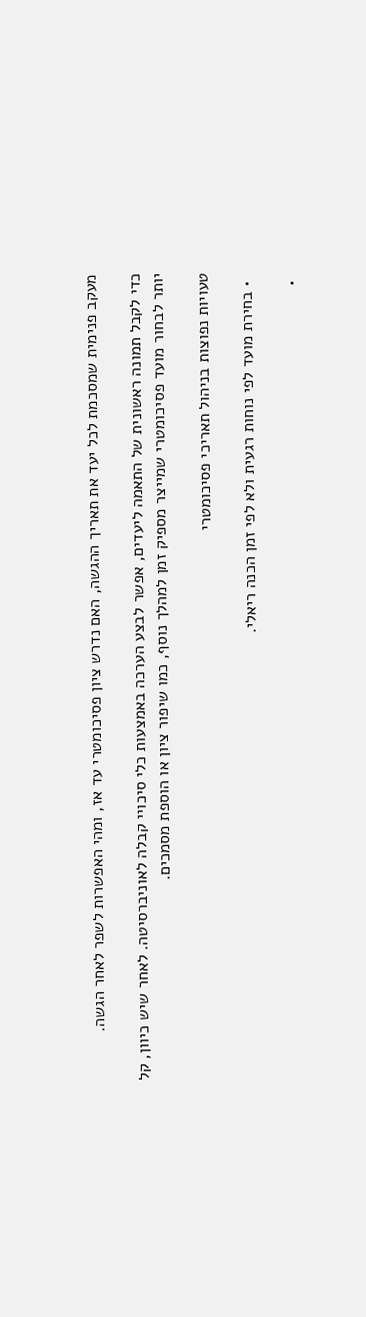מעקב פנימית שמסכמת לכל יעד את תאריך ההגשה, האם נדרש ציון פסיכומטרי עד אז, ומהי האפשרות לשפר לאחר הגשה.

כדי לקבל תמונה ראשונית של התאמה ליעדים, אפשר לבצע הערכה באמצעות כלי סיכויי קבלה לאוניברסיטה. לאחר שיש כיוון, קל יותר לבחור מועד פסיכומטרי שמייצר מספיק זמן למהלך נוסף, כמו שיפור ציון או הוספת מסמכים.

טעויות נפוצות בניהול תאריכי פסיכומטרי

  • בחירת מועד לפי נוחות רגעית ולא לפי זמן הכנה ריאלי.

  •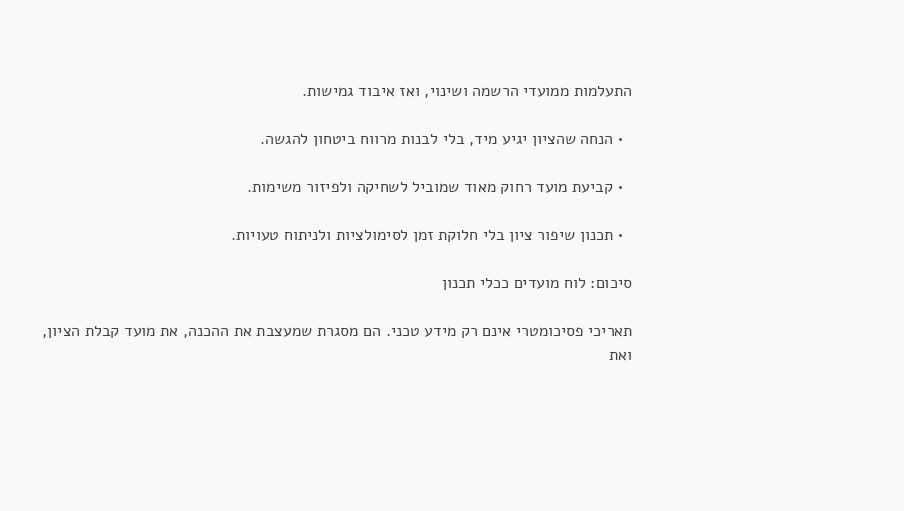התעלמות ממועדי הרשמה ושינוי, ואז איבוד גמישות.

  • הנחה שהציון יגיע מיד, בלי לבנות מרווח ביטחון להגשה.

  • קביעת מועד רחוק מאוד שמוביל לשחיקה ולפיזור משימות.

  • תכנון שיפור ציון בלי חלוקת זמן לסימולציות ולניתוח טעויות.

סיכום: לוח מועדים ככלי תכנון

תאריכי פסיכומטרי אינם רק מידע טכני. הם מסגרת שמעצבת את ההכנה, את מועד קבלת הציון, ואת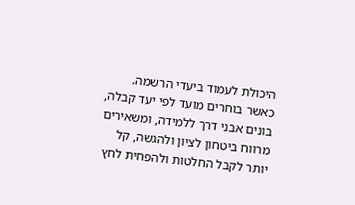היכולת לעמוד ביעדי הרשמה. כאשר בוחרים מועד לפי יעד קבלה, בונים אבני דרך ללמידה, ומשאירים מרווח ביטחון לציון ולהגשה, קל יותר לקבל החלטות ולהפחית לחץ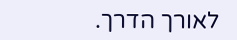לאורך הדרך.